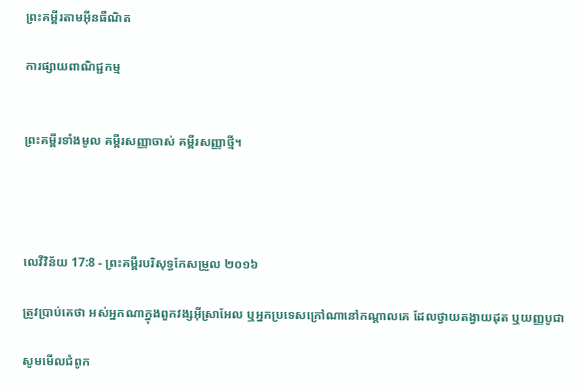ព្រះគម្ពីរតាមអ៊ីនធឺណិត

ការផ្សាយពាណិជ្ជកម្ម


ព្រះគម្ពីរទាំងមូល គម្ពីរសញ្ញាចាស់ គម្ពីរសញ្ញាថ្មី។




លេវី‌វិន័យ 17:8 - ព្រះគម្ពីរបរិសុទ្ធកែសម្រួល ២០១៦

ត្រូវប្រាប់គេថា អស់អ្នកណាក្នុងពួក‌វង្សអ៊ីស្រា‌អែល ឬអ្នកប្រទេសក្រៅណានៅកណ្ដាលគេ ដែលថ្វាយតង្វាយដុត ឬយញ្ញ‌បូជា

សូមមើលជំពូក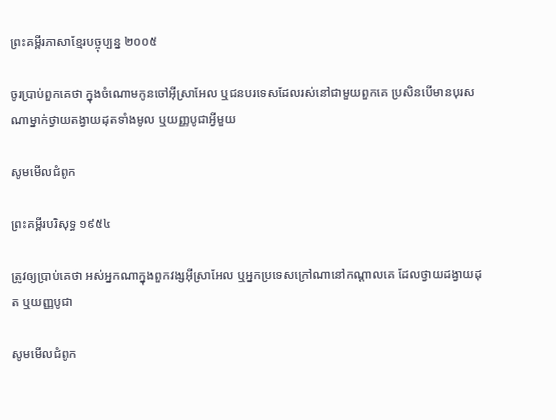ព្រះគម្ពីរភាសាខ្មែរបច្ចុប្បន្ន ២០០៥

ចូរប្រាប់ពួកគេថា ក្នុងចំណោមកូនចៅអ៊ីស្រា‌អែល ឬជនបរ‌ទេសដែលរស់នៅជាមួយពួកគេ ប្រសិនបើមានបុរសណាម្នាក់ថ្វាយតង្វាយដុតទាំងមូល ឬយញ្ញ‌បូជាអ្វីមួយ

សូមមើលជំពូក

ព្រះគម្ពីរបរិសុទ្ធ ១៩៥៤

ត្រូវឲ្យប្រាប់គេថា អស់អ្នកណាក្នុងពួក‌វង្សអ៊ីស្រាអែល ឬអ្នកប្រទេសក្រៅណានៅកណ្តាលគេ ដែលថ្វាយដង្វាយដុត ឬយញ្ញ‌បូជា

សូមមើលជំពូក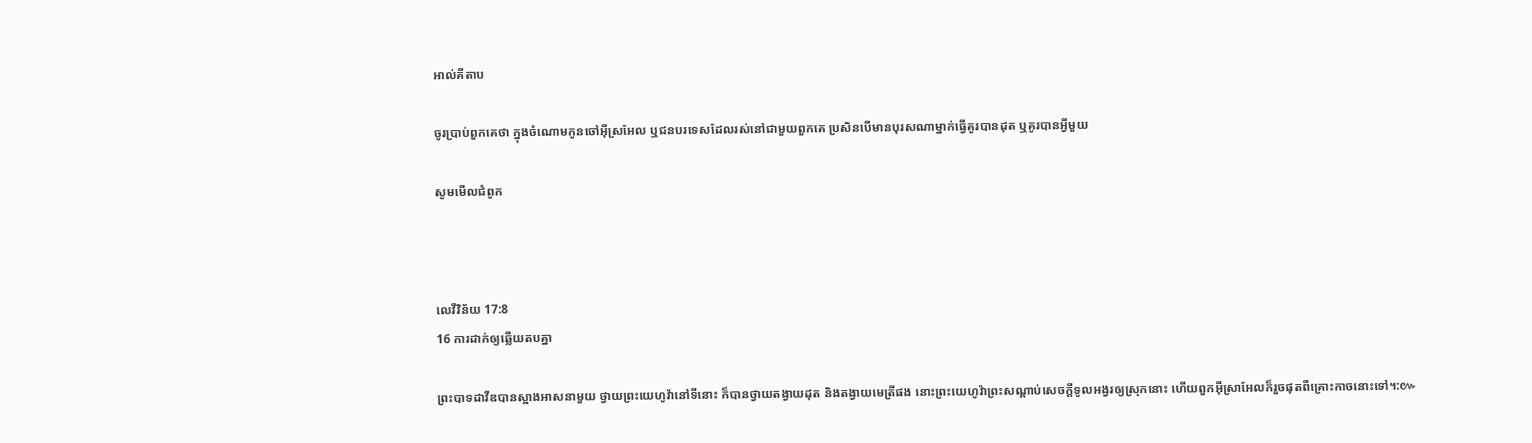អាល់គីតាប

ចូរប្រាប់ពួកគេថា ក្នុងចំណោមកូនចៅអ៊ីស្រ‌អែល ឬជនបរ‌ទេសដែលរស់នៅជាមួយពួកគេ ប្រសិនបើមានបុរសណាម្នាក់ធ្វើគូរបានដុត ឬគូរបានអ្វីមួយ

សូមមើលជំពូក



លេវី‌វិន័យ 17:8
16 ការដាក់ឲ្យឆ្លើយតបគ្នា

ព្រះបាទដាវីឌបានស្អាងអាសនាមួយ ថ្វាយព្រះ‌យេហូវ៉ានៅទីនោះ ក៏បានថ្វាយតង្វាយដុត និងតង្វាយមេត្រីផង នោះព្រះ‌យេហូវ៉ាព្រះ‌សណ្តាប់សេចក្ដីទូលអង្វរឲ្យស្រុកនោះ ហើយពួកអ៊ីស្រា‌អែលក៏រួចផុតពីគ្រោះកាចនោះទៅ។:៚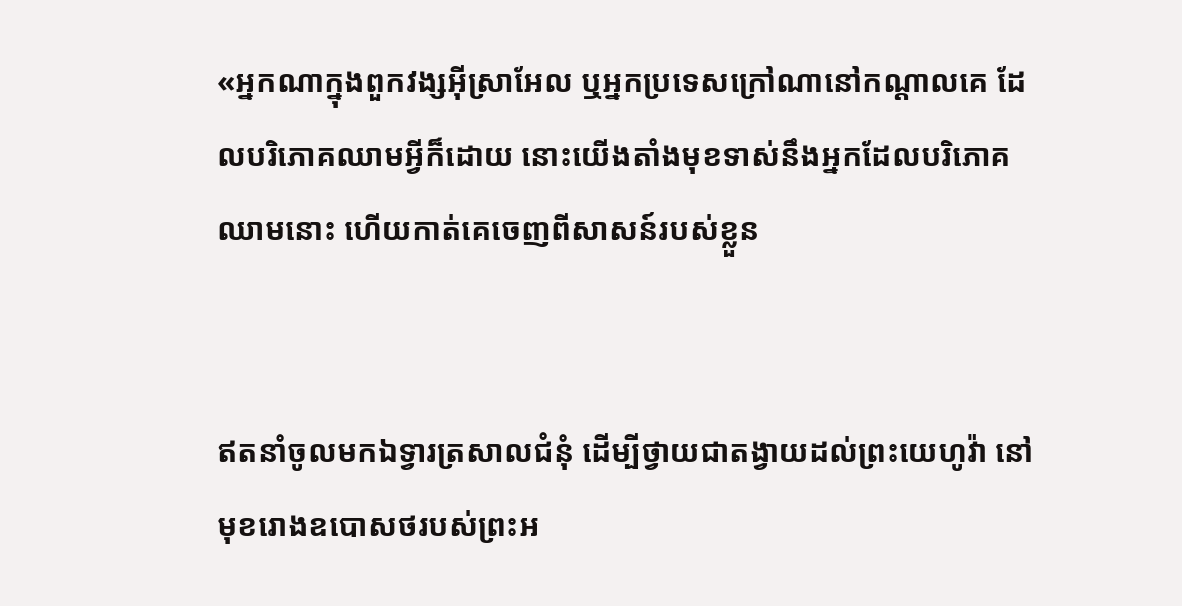«អ្នកណាក្នុងពួកវង្សអ៊ីស្រា‌អែល ឬអ្នកប្រទេសក្រៅណានៅកណ្ដាលគេ ដែលបរិ‌ភោគឈាមអ្វីក៏ដោយ នោះយើងតាំងមុខទាស់នឹងអ្នកដែលបរិ‌ភោគឈាមនោះ ហើយកាត់គេចេញពីសាសន៍របស់ខ្លួន


ឥតនាំចូលមកឯទ្វារត្រសាលជំនុំ ដើម្បីថ្វាយជាតង្វាយដល់ព្រះ‌យេហូវ៉ា នៅមុខរោងឧបោសថរបស់ព្រះ‌អ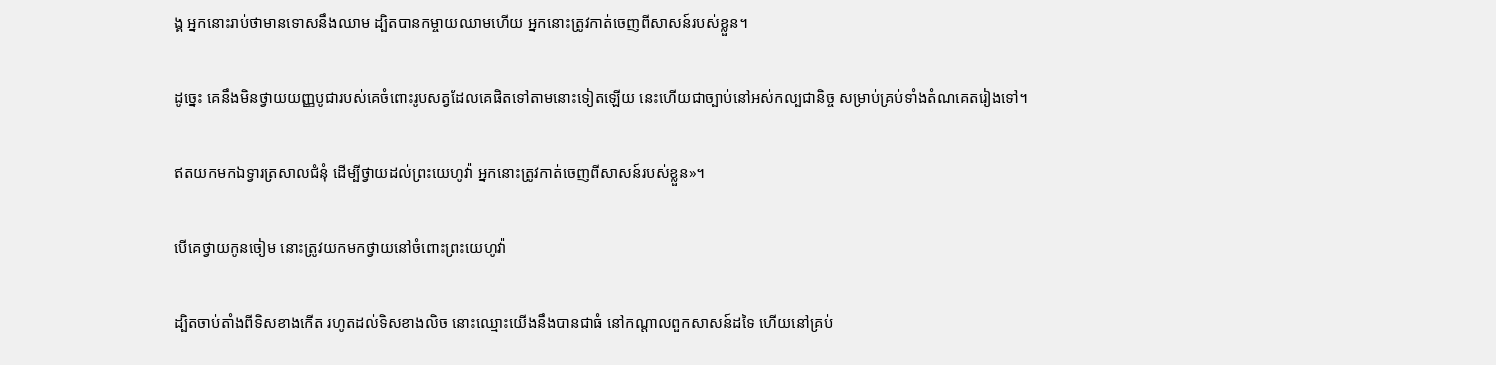ង្គ អ្នកនោះរាប់ថាមានទោសនឹងឈាម ដ្បិតបានកម្ចាយឈាមហើយ អ្នកនោះត្រូវកាត់ចេញពីសាសន៍របស់ខ្លួន។


ដូច្នេះ គេនឹងមិនថ្វាយយញ្ញ‌បូជារបស់គេចំពោះរូបសត្វដែលគេផិតទៅតាមនោះទៀតឡើយ នេះហើយជាច្បាប់នៅអស់‌កល្បជា‌និច្ច សម្រាប់គ្រប់ទាំងតំណគេតរៀងទៅ។


ឥតយកមកឯទ្វារត្រសាលជំនុំ ដើម្បីថ្វាយដល់ព្រះ‌យេហូវ៉ា អ្នកនោះត្រូវកាត់ចេញពីសាសន៍របស់ខ្លួន»។


បើគេថ្វាយកូនចៀម នោះត្រូវយកមកថ្វាយនៅចំពោះព្រះ‌យេហូវ៉ា


ដ្បិតចាប់តាំងពីទិសខាងកើត រហូតដល់ទិសខាងលិច នោះឈ្មោះយើងនឹងបានជាធំ នៅកណ្ដាលពួកសាសន៍ដទៃ ហើយនៅគ្រប់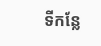ទីកន្លែ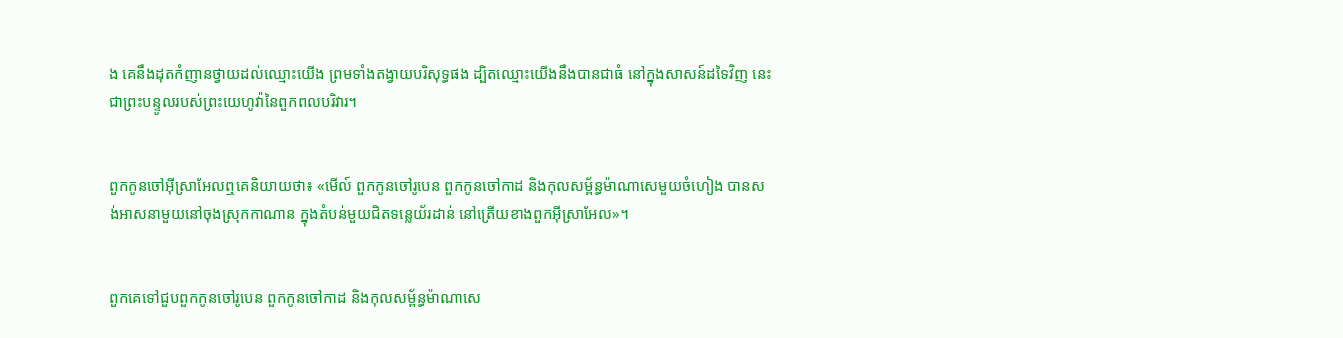ង គេនឹងដុតកំញានថ្វាយដល់ឈ្មោះយើង ព្រមទាំងតង្វាយបរិសុទ្ធផង ដ្បិតឈ្មោះយើងនឹងបានជាធំ នៅក្នុងសាសន៍ដទៃវិញ នេះជាព្រះ‌បន្ទូលរបស់ព្រះ‌យេហូវ៉ានៃពួកពល‌បរិវារ។


ពួកកូនចៅអ៊ីស្រា‌អែលឮគេនិយាយថា៖ «មើល៍ ពួកកូនចៅរូបេន ពួកកូនចៅកាដ និងកុល‌សម្ព័ន្ធម៉ាណា‌សេមួយចំហៀង បានសង់អាស‌នាមួយនៅចុងស្រុកកាណាន ក្នុងតំបន់មួយជិតទន្លេយ័រដាន់ នៅត្រើយខាងពួកអ៊ីស្រា‌អែល»។


ពួកគេទៅជួបពួកកូនចៅរូបេន ពួកកូនចៅកាដ និងកុល‌សម្ព័ន្ធម៉ាណា‌សេ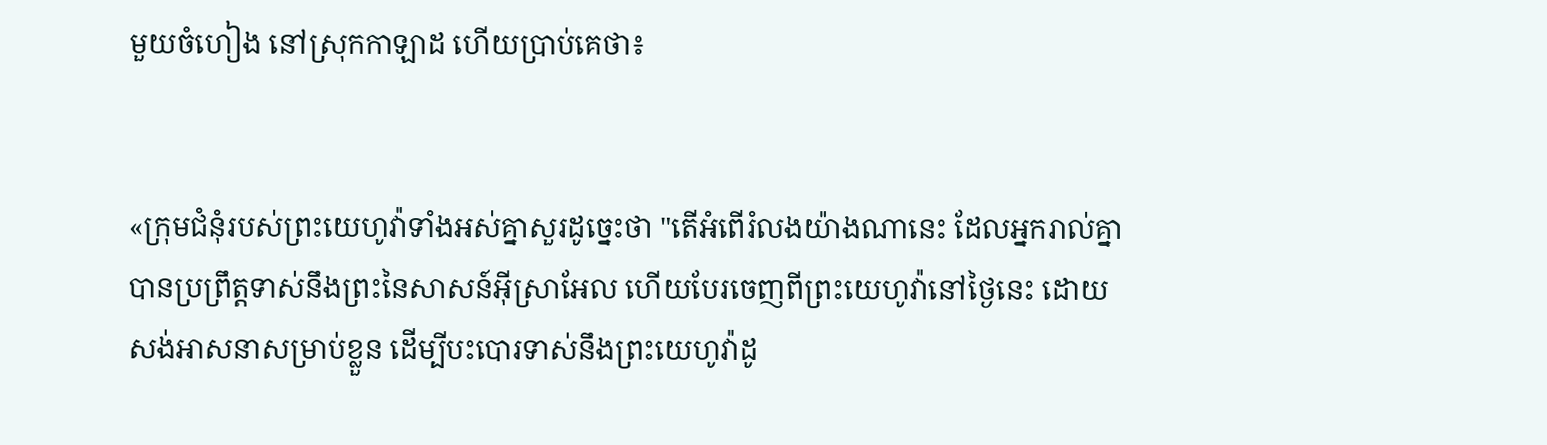មួយចំហៀង នៅស្រុកកាឡាដ ហើយប្រាប់គេថា៖


«ក្រុមជំនុំរបស់ព្រះ‌យេហូវ៉ាទាំងអស់គ្នាសួរដូច្នេះថា "តើអំពើរំលងយ៉ាងណានេះ ដែលអ្នករាល់គ្នាបានប្រព្រឹត្តទាស់នឹងព្រះនៃសាសន៍អ៊ីស្រា‌អែល ហើយបែរចេញពីព្រះ‌យេហូវ៉ានៅថ្ងៃនេះ ដោយសង់អាស‌នាសម្រាប់ខ្លួន ដើម្បីបះបោរទាស់នឹងព្រះ‌យេហូវ៉ាដូ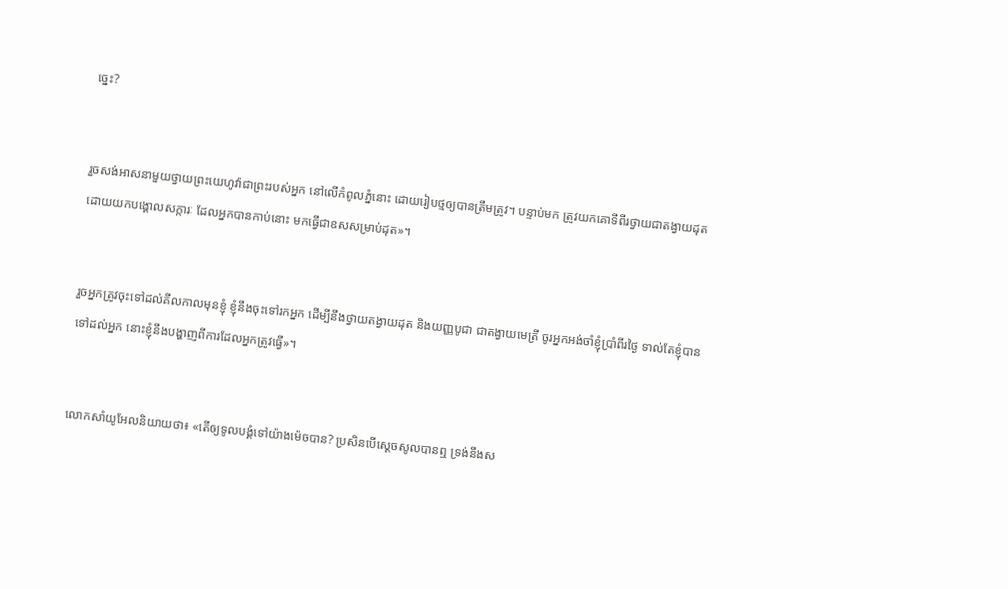ច្នេះ?


រួចសង់អាសនាមួយថ្វាយព្រះ‌យេហូវ៉ាជាព្រះរបស់អ្នក នៅលើកំពូលភ្នំនោះ ដោយរៀបថ្មឲ្យបានត្រឹមត្រូវ។ បន្ទាប់មក ត្រូវយកគោទីពីរថ្វាយជាតង្វាយដុត ដោយយកបង្គោលសក្ការៈ ដែលអ្នកបានកាប់នោះ មកធ្វើជាឧសសម្រាប់ដុត»។


រួចអ្នកត្រូវចុះទៅដល់គីល‌កាលមុនខ្ញុំ ខ្ញុំនឹងចុះទៅរកអ្នក ដើម្បីនឹងថ្វាយតង្វាយដុត និងយញ្ញ‌បូជា ជាតង្វាយមេត្រី ចូរអ្នកអង់ចាំខ្ញុំប្រាំពីរថ្ងៃ ទាល់តែខ្ញុំបានទៅដល់អ្នក នោះខ្ញុំនឹងបង្ហាញពីការដែលអ្នកត្រូវធ្វើ»។


លោកសាំយូ‌អែលនិយាយថា៖ «តើឲ្យទូល‌បង្គំទៅយ៉ាងម៉េចបាន? ប្រសិន‌បើស្ដេចសូលបានឮ ទ្រង់នឹងស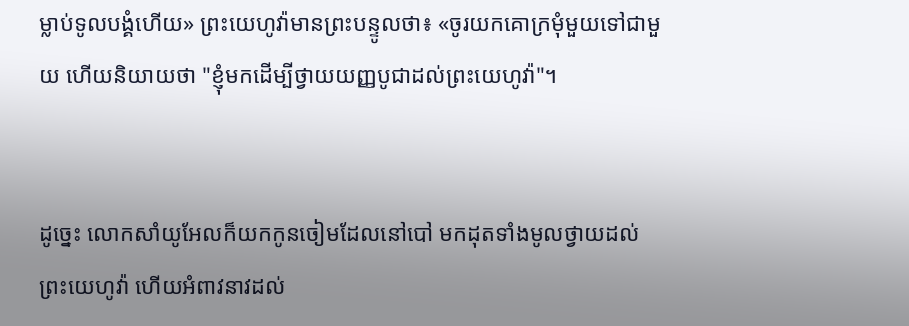ម្លាប់ទូល‌បង្គំហើយ» ព្រះ‌យេហូវ៉ាមានព្រះ‌បន្ទូលថា៖ «ចូរយកគោក្រមុំមួយទៅជា‌មួយ ហើយនិយាយថា "ខ្ញុំមកដើម្បីថ្វាយយញ្ញ‌បូជាដល់ព្រះ‌យេហូវ៉ា"។


ដូច្នេះ លោកសាំយូ‌អែលក៏យកកូនចៀមដែលនៅបៅ មកដុតទាំងមូលថ្វាយដល់ព្រះ‌យេហូវ៉ា ហើយអំពាវ‌នាវដល់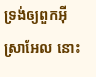ទ្រង់ឲ្យពួកអ៊ីស្រា‌អែល នោះ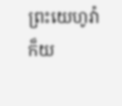ព្រះ‌យេហូវ៉ាក៏យ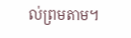ល់ព្រមតាម។